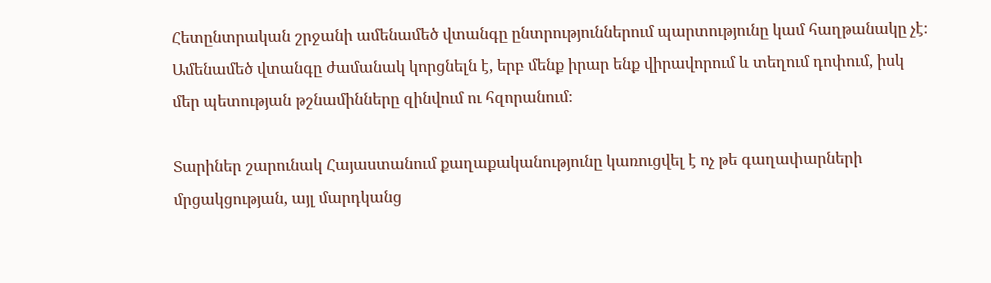Հետընտրական շրջանի ամենամեծ վտանգը ընտրություններում պարտությունը կամ հաղթանակը չէ։ Ամենամեծ վտանգը ժամանակ կորցնելն է, երբ մենք իրար ենք վիրավորում և տեղում դոփում, իսկ մեր պետության թշնամինները զինվում ու հզորանում։

Տարիներ շարունակ Հայաստանում քաղաքականությունը կառուցվել է ոչ թե գաղափարների մրցակցության, այլ մարդկանց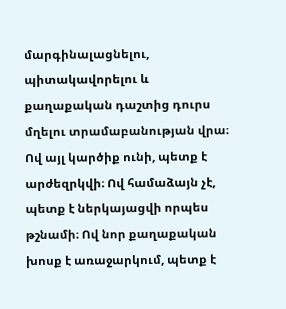մարգինալացնելու, պիտակավորելու և քաղաքական դաշտից դուրս մղելու տրամաբանության վրա։ Ով այլ կարծիք ունի, պետք է արժեզրկվի։ Ով համաձայն չէ, պետք է ներկայացվի որպես թշնամի։ Ով նոր քաղաքական խոսք է առաջարկում, պետք է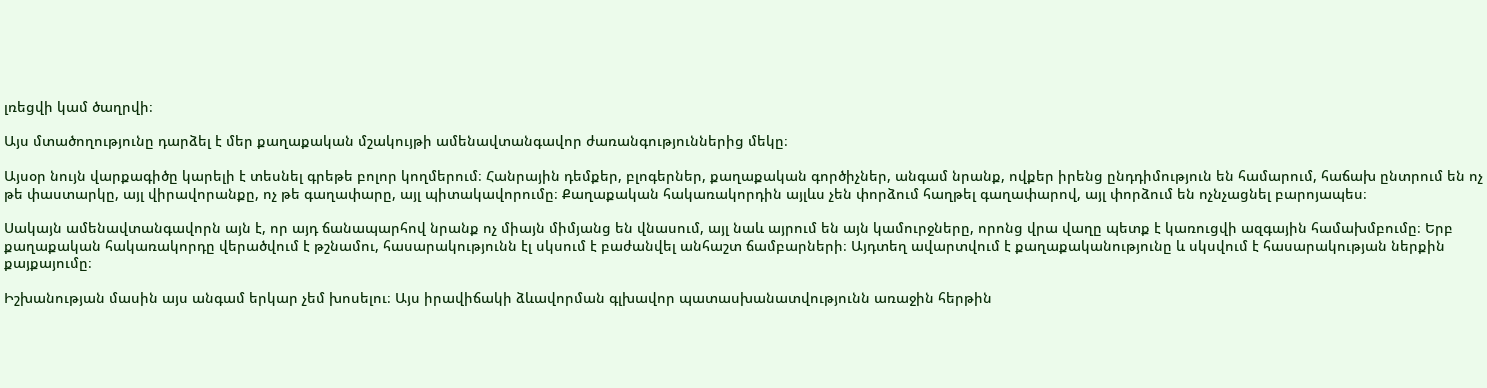լռեցվի կամ ծաղրվի։

Այս մտածողությունը դարձել է մեր քաղաքական մշակույթի ամենավտանգավոր ժառանգություններից մեկը։

Այսօր նույն վարքագիծը կարելի է տեսնել գրեթե բոլոր կողմերում։ Հանրային դեմքեր, բլոգերներ, քաղաքական գործիչներ, անգամ նրանք, ովքեր իրենց ընդդիմություն են համարում, հաճախ ընտրում են ոչ թե փաստարկը, այլ վիրավորանքը, ոչ թե գաղափարը, այլ պիտակավորումը։ Քաղաքական հակառակորդին այլևս չեն փորձում հաղթել գաղափարով, այլ փորձում են ոչնչացնել բարոյապես։

Սակայն ամենավտանգավորն այն է, որ այդ ճանապարհով նրանք ոչ միայն միմյանց են վնասում, այլ նաև այրում են այն կամուրջները, որոնց վրա վաղը պետք է կառուցվի ազգային համախմբումը։ Երբ քաղաքական հակառակորդը վերածվում է թշնամու, հասարակությունն էլ սկսում է բաժանվել անհաշտ ճամբարների։ Այդտեղ ավարտվում է քաղաքականությունը և սկսվում է հասարակության ներքին քայքայումը։

Իշխանության մասին այս անգամ երկար չեմ խոսելու։ Այս իրավիճակի ձևավորման գլխավոր պատասխանատվությունն առաջին հերթին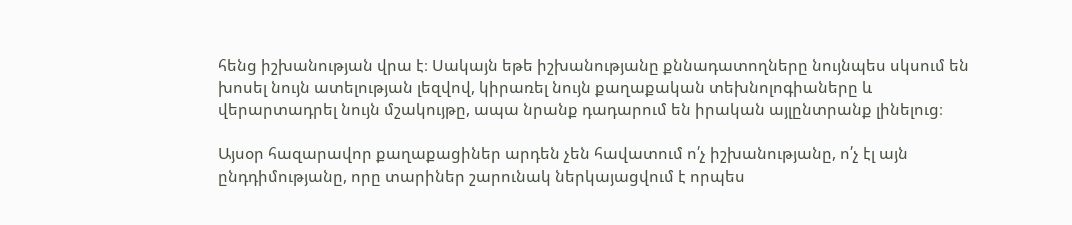հենց իշխանության վրա է։ Սակայն եթե իշխանությանը քննադատողները նույնպես սկսում են խոսել նույն ատելության լեզվով, կիրառել նույն քաղաքական տեխնոլոգիաները և վերարտադրել նույն մշակույթը, ապա նրանք դադարում են իրական այլընտրանք լինելուց։

Այսօր հազարավոր քաղաքացիներ արդեն չեն հավատում ո՛չ իշխանությանը, ո՛չ էլ այն ընդդիմությանը, որը տարիներ շարունակ ներկայացվում է որպես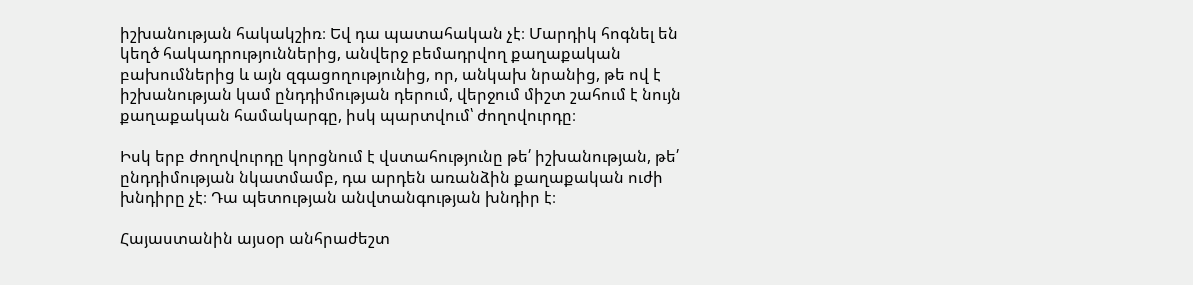իշխանության հակակշիռ։ Եվ դա պատահական չէ։ Մարդիկ հոգնել են կեղծ հակադրություններից, անվերջ բեմադրվող քաղաքական բախումներից և այն զգացողությունից, որ, անկախ նրանից, թե ով է իշխանության կամ ընդդիմության դերում, վերջում միշտ շահում է նույն քաղաքական համակարգը, իսկ պարտվում՝ ժողովուրդը։

Իսկ երբ ժողովուրդը կորցնում է վստահությունը թե՛ իշխանության, թե՛ ընդդիմության նկատմամբ, դա արդեն առանձին քաղաքական ուժի խնդիրը չէ։ Դա պետության անվտանգության խնդիր է։

Հայաստանին այսօր անհրաժեշտ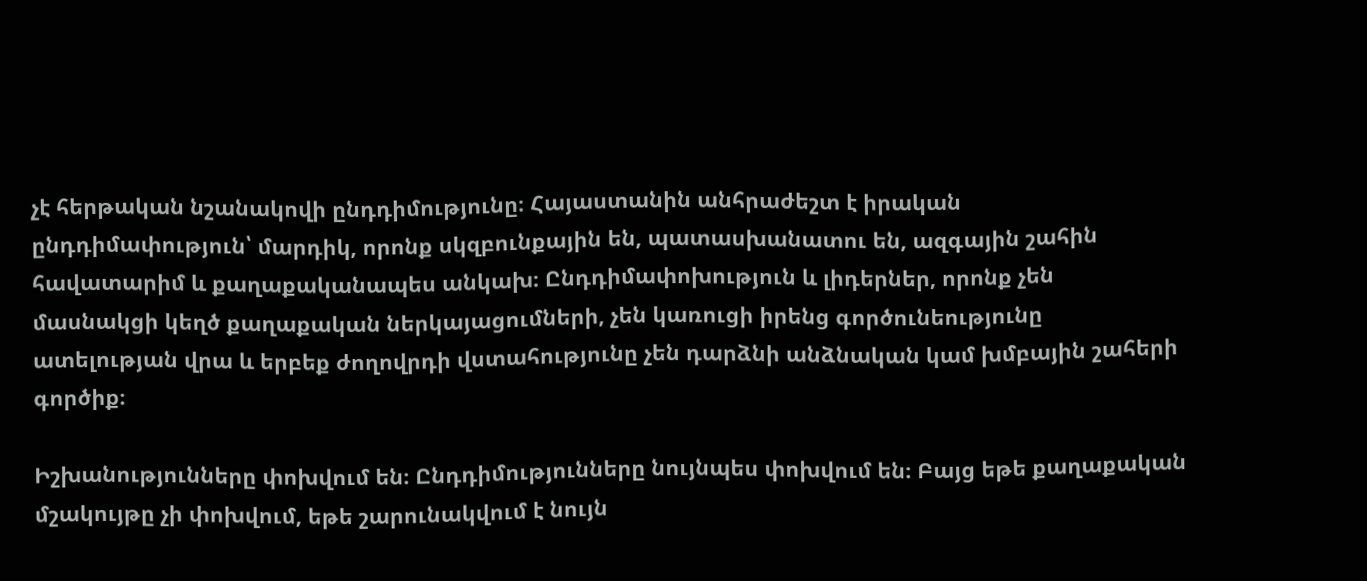չէ հերթական նշանակովի ընդդիմությունը։ Հայաստանին անհրաժեշտ է իրական ընդդիմափություն՝ մարդիկ, որոնք սկզբունքային են, պատասխանատու են, ազգային շահին հավատարիմ և քաղաքականապես անկախ։ Ընդդիմափոխություն և լիդերներ, որոնք չեն մասնակցի կեղծ քաղաքական ներկայացումների, չեն կառուցի իրենց գործունեությունը ատելության վրա և երբեք ժողովրդի վստահությունը չեն դարձնի անձնական կամ խմբային շահերի գործիք։

Իշխանությունները փոխվում են։ Ընդդիմությունները նույնպես փոխվում են։ Բայց եթե քաղաքական մշակույթը չի փոխվում, եթե շարունակվում է նույն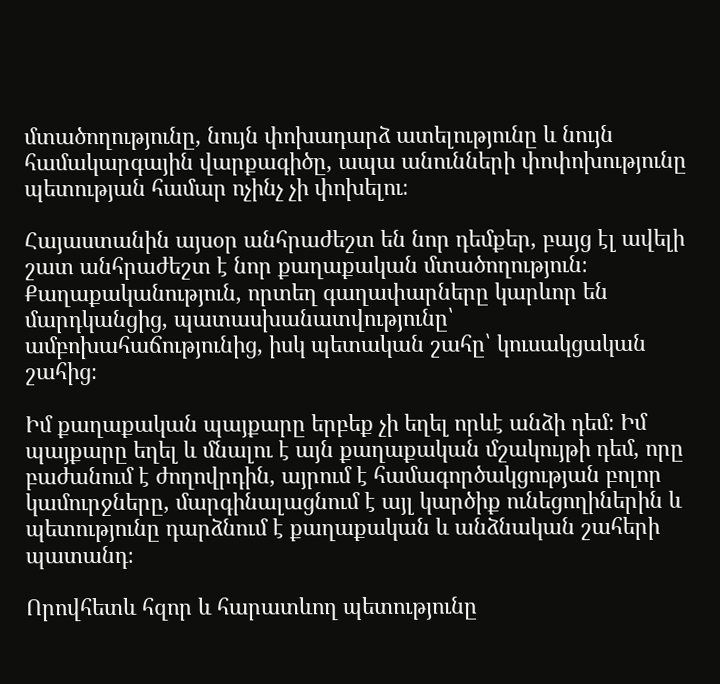մտածողությունը, նույն փոխադարձ ատելությունը և նույն համակարգային վարքագիծը, ապա անունների փոփոխությունը պետության համար ոչինչ չի փոխելու։

Հայաստանին այսօր անհրաժեշտ են նոր դեմքեր, բայց էլ ավելի շատ անհրաժեշտ է նոր քաղաքական մտածողություն։ Քաղաքականություն, որտեղ գաղափարները կարևոր են մարդկանցից, պատասխանատվությունը՝ ամբոխահաճությունից, իսկ պետական շահը՝ կուսակցական շահից։

Իմ քաղաքական պայքարը երբեք չի եղել որևէ անձի դեմ։ Իմ պայքարը եղել և մնալու է այն քաղաքական մշակույթի դեմ, որը բաժանում է ժողովրդին, այրում է համագործակցության բոլոր կամուրջները, մարգինալացնում է այլ կարծիք ունեցողիներին և պետությունը դարձնում է քաղաքական և անձնական շահերի պատանդ։

Որովհետև հզոր և հարատևող պետությունը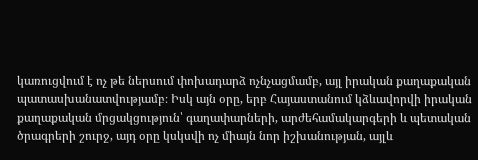կառուցվում է ոչ թե ներսում փոխադարձ ոչնչացմամբ, այլ իրական քաղաքական պատասխանատվությամբ։ Իսկ այն օրը, երբ Հայաստանում կձևավորվի իրական քաղաքական մրցակցություն՝ գաղափարների, արժեհամակարգերի և պետական ծրագրերի շուրջ, այդ օրը կսկսվի ոչ միայն նոր իշխանության, այլև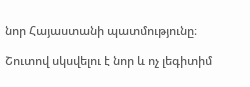նոր Հայաստանի պատմությունը։

Շուտով սկսվելու է նոր և ոչ լեգիտիմ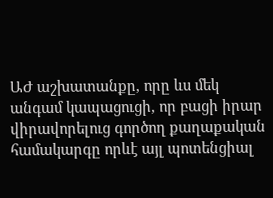ԱԺ աշխատանքը, որը ևս մեկ անգամ կապացուցի, որ բացի իրար վիրավորելուց գործող քաղաքական համակարգը որևէ այլ պոտենցիալ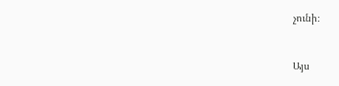չունի։


Այս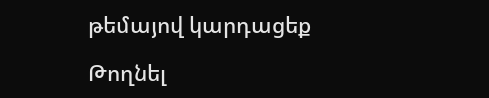թեմայով կարդացեք

Թողնել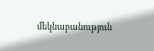մեկնաբանություն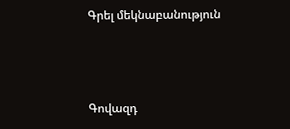Գրել մեկնաբանություն



Գովազդ